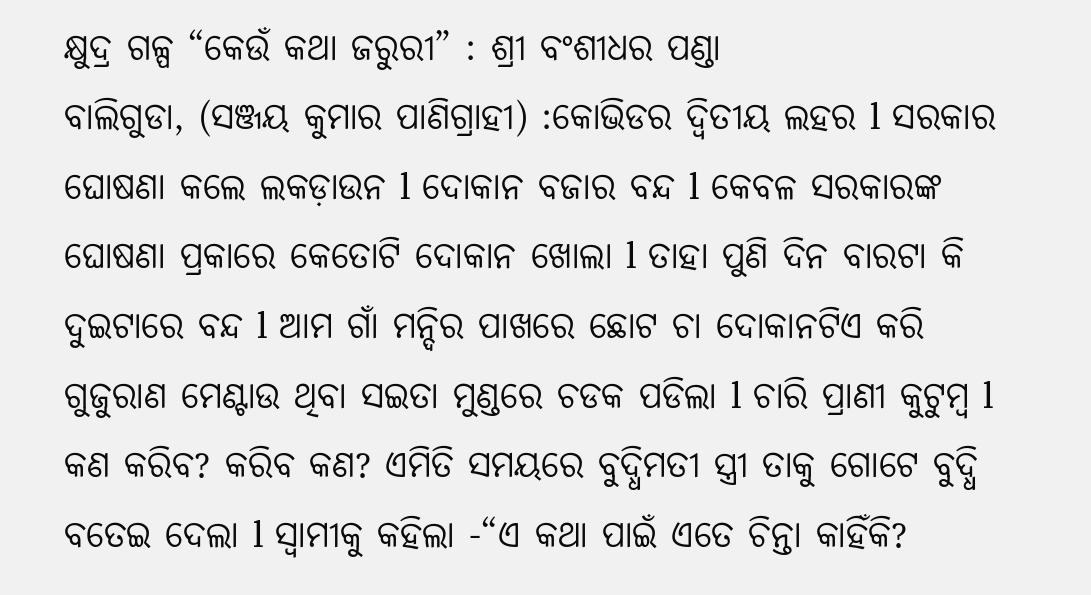କ୍ଷୁଦ୍ର ଗଳ୍ପ “କେଉଁ କଥା ଜରୁରୀ” : ଶ୍ରୀ ବଂଶୀଧର ପଣ୍ଡା
ବାଲିଗୁଡା, (ସଞ୍ଜୟ କୁମାର ପାଣିଗ୍ରାହୀ) :କୋଭିଡର ଦ୍ଵିତୀୟ ଲହର l ସରକାର ଘୋଷଣା କଲେ ଲକଡ଼ାଉନ l ଦୋକାନ ବଜାର ବନ୍ଦ l କେବଳ ସରକାରଙ୍କ ଘୋଷଣା ପ୍ରକାରେ କେତୋଟି ଦୋକାନ ଖୋଲା l ତାହା ପୁଣି ଦିନ ବାରଟା କି ଦୁଇଟାରେ ବନ୍ଦ l ଆମ ଗାଁ ମନ୍ଦିର ପାଖରେ ଛୋଟ ଚା ଦୋକାନଟିଏ କରି ଗୁଜୁରାଣ ମେଣ୍ଟାଉ ଥିବା ସଇତା ମୁଣ୍ଡରେ ଚଡକ ପଡିଲା l ଚାରି ପ୍ରାଣୀ କୁଟୁମ୍ବ l କଣ କରିବ? କରିବ କଣ? ଏମିତି ସମୟରେ ବୁଦ୍ଧିମତୀ ସ୍ତ୍ରୀ ତାକୁ ଗୋଟେ ବୁଦ୍ଧି ବତେଇ ଦେଲା l ସ୍ୱାମୀକୁ କହିଲା -“ଏ କଥା ପାଇଁ ଏତେ ଚିନ୍ତା କାହିଁକି?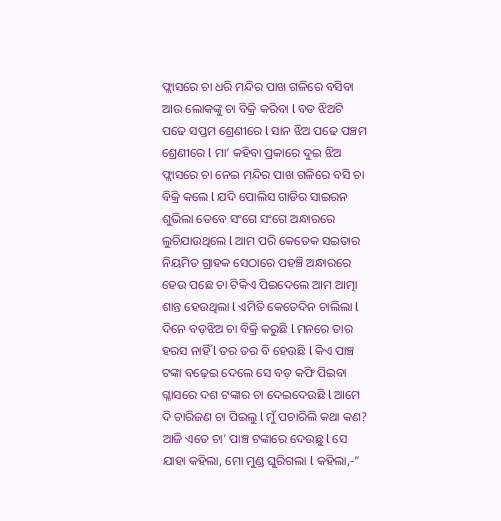ଫ୍ଲାସରେ ଚା ଧରି ମନ୍ଦିର ପାଖ ଗଳିରେ ବସିବା ଆଉ ଲୋକଙ୍କୁ ଚା ବିକ୍ରି କରିବା l ବଡ ଝିଅଟି ପଢେ ସପ୍ତମ ଶ୍ରେଣୀରେ l ସାନ ଝିଅ ପଢେ ପଞ୍ଚମ ଶ୍ରେଣୀରେ l ମା’ କହିବା ପ୍ରକାରେ ଦୁଇ ଝିଅ ଫ୍ଲାସରେ ଚା ନେଇ ମନ୍ଦିର ପାଖ ଗଳିରେ ବସି ଚା ବିକ୍ରି କଲେ l ଯଦି ପୋଲିସ ଗାଡିର ସାଇରନ ଶୁଭିଲା ତେବେ ସଂଗେ ସଂଗେ ଅନ୍ଧାରରେ ଲୁଚିଯାଉଥିଲେ l ଆମ ପରି କେତେକ ସଇତାର ନିୟମିତ ଗ୍ରାହକ ସେଠାରେ ପହଞ୍ଚି ଅନ୍ଧାରରେ ହେଉ ପଛେ ଚା ଟିକିଏ ପିଇଦେଲେ ଆମ ଆତ୍ମା ଶାନ୍ତ ହେଉଥିଲା l ଏମିତି କେତେଦିନ ଚାଲିଲା l ଦିନେ ବଡ଼ଝିଅ ଚା ବିକ୍ରି କରୁଛି l ମନରେ ତାର ହରସ ନାହିଁ l ତର ତର ବି ହେଉଛି l କିଏ ପାଞ୍ଚ ଟଙ୍କା ବଢ଼େଇ ଦେଲେ ସେ ବଡ଼ କଫି ପିଇବା ଗ୍ଳାସରେ ଦଶ ଟଙ୍କାର ଚା ଦେଇଦେଉଛି l ଆମେ ଦି ଚାରିଜଣ ଚା ପିଇଲୁ l ମୁଁ ପଚାରିଲି କଥା କଣ? ଆଜି ଏତେ ଚା’ ପାଞ୍ଚ ଟଙ୍କାରେ ଦେଉଛୁ l ସେ ଯାହା କହିଲା, ମୋ ମୁଣ୍ଡ ଘୁରିଗଲା l କହିଲା,-”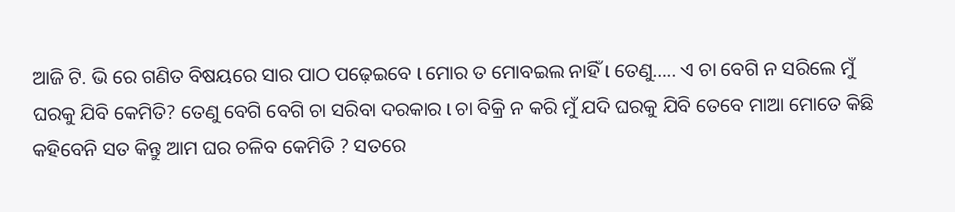ଆଜି ଟି. ଭି ରେ ଗଣିତ ବିଷୟରେ ସାର ପାଠ ପଢ଼େଇବେ l ମୋର ତ ମୋବଇଲ ନାହିଁ l ତେଣୁ….. ଏ ଚା ବେଗି ନ ସରିଲେ ମୁଁ ଘରକୁ ଯିବି କେମିତି? ତେଣୁ ବେଗି ବେଗି ଚା ସରିବା ଦରକାର l ଚା ବିକ୍ରି ନ କରି ମୁଁ ଯଦି ଘରକୁ ଯିବି ତେବେ ମାଆ ମୋତେ କିଛି କହିବେନି ସତ କିନ୍ତୁ ଆମ ଘର ଚଳିବ କେମିତି ? ସତରେ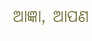ଆଜ୍ଞା, ଆପଣ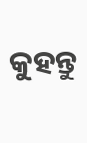କୁହନ୍ତୁ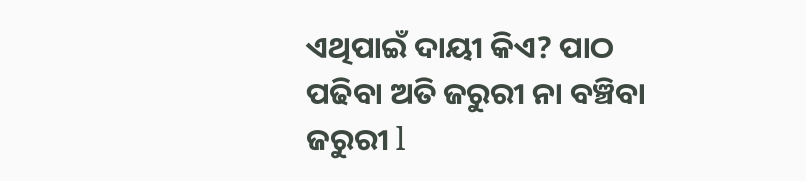ଏଥିପାଇଁ ଦାୟୀ କିଏ? ପାଠ ପଢିବା ଅତି ଜରୁରୀ ନା ବଞ୍ଚିବା ଜରୁରୀ l